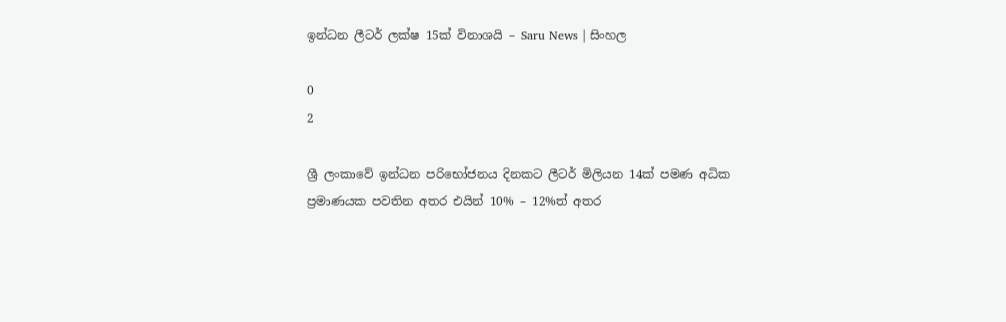ඉන්ධන ලීටර් ලක්ෂ 15ක් විනාශයි – Saru News | සිංහල

0
2

ශ්‍රී ලංකාවේ ඉන්ධන පරිභෝජනය දිනකට ලීටර් මිලියන 14ක් පමණ අධික ප්‍රමාණයක පවතින අතර එයින් 10% – 12%ත් අතර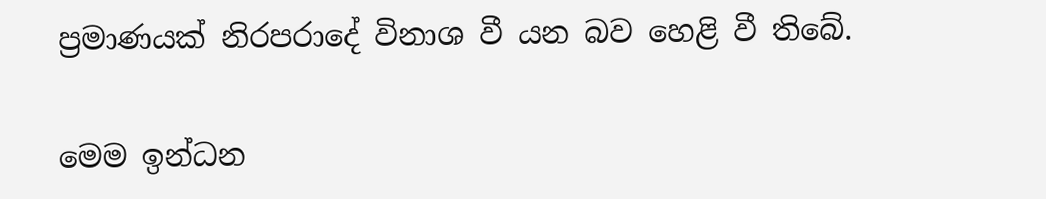ප්‍රමාණයක් නිරපරාදේ විනාශ වී යන බව හෙළි වී තිබේ.

මෙම ඉන්ධන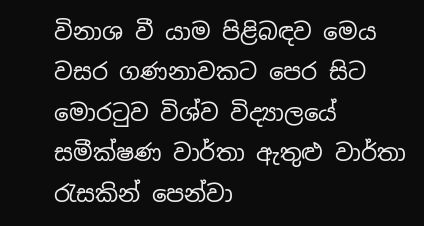විනාශ වී යාම පිළිබඳව මෙය වසර ගණනාවකට පෙර සිට මොරටුව විශ්ව විද්‍යාලයේ සමීක්ෂණ වාර්තා ඇතුළු වාර්තා රැසකින් පෙන්වා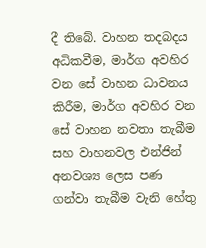දී තිබේ. වාහන තදබදය අධිකවීම, මාර්ග අවහිර වන සේ වාහන ධාවනය කිරීම, මාර්ග අවහිර වන සේ වාහන නවතා තැබීම සහ වාහනවල එන්ජින් අනවශ්‍ය ලෙස පණ ගන්වා තැබීම වැනි හේතු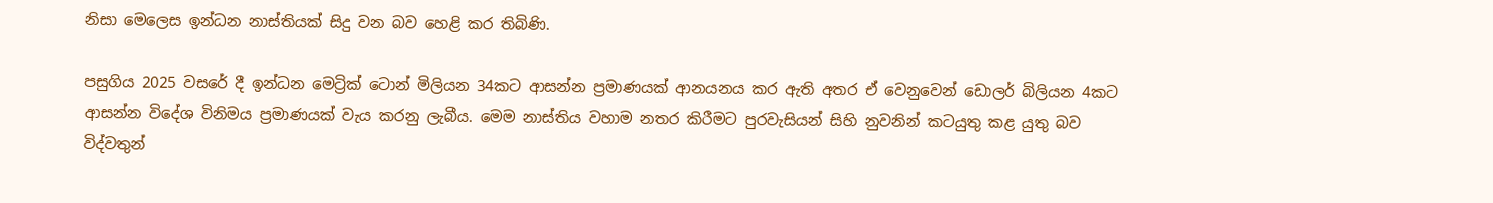නිසා මෙලෙස ඉන්ධන නාස්තියක් සිදු වන බව හෙළි කර තිබිණි.

පසුගිය 2025 වසරේ දී ඉන්ධන මෙට්‍රික් ටොන් මිලියන 34කට ආසන්න ප්‍රමාණයක් ආනයනය කර ඇති අතර ඒ වෙනුවෙන් ඩොලර් බිලියන 4කට ආසන්න විදේශ විනිමය ප්‍රමාණයක් වැය කරනු ලැබීය. මෙම නාස්තිය වහාම නතර කිරීමට පුරවැසියන් සිහි නුවනින් කටයුතු කළ යුතු බව විද්වතුන්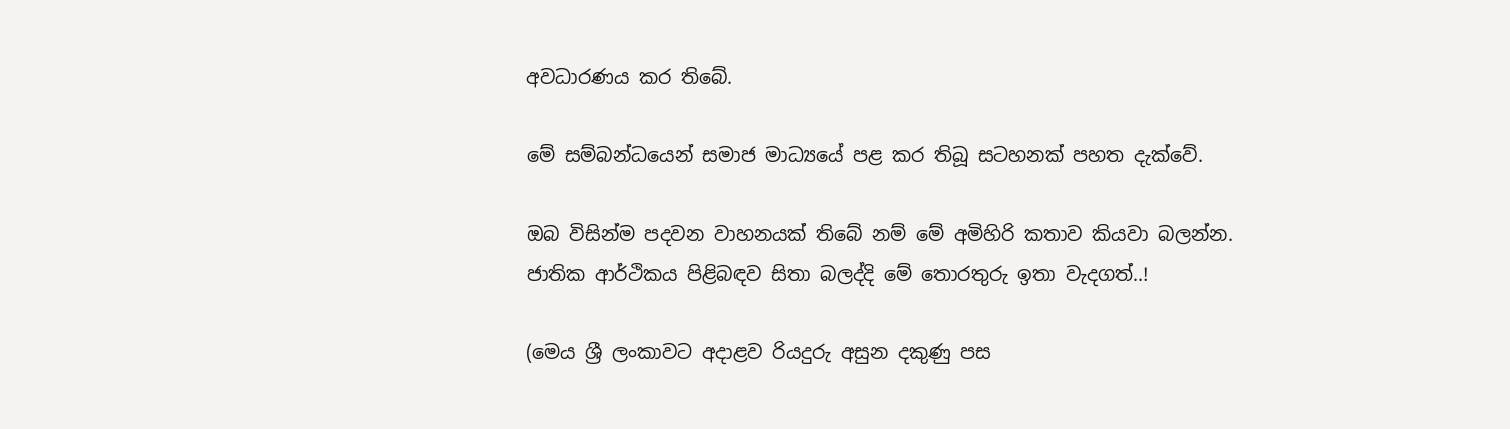අවධාරණය කර තිබේ.

මේ සම්බන්ධයෙන් සමාජ මාධ්‍යයේ පළ කර තිබූ සටහනක් පහත දැක්වේ.

ඔබ විසින්ම පදවන වාහනයක් තිබේ නම් මේ අමිහිරි කතාව කියවා බලන්න. ජාතික ආර්ථිකය පිළිබඳව සිතා බලද්දි මේ තොරතුරු ඉතා වැදගත්..!

(මෙය ශ්‍රී ලංකාවට අදාළව රියදුරු අසුන දකුණු පස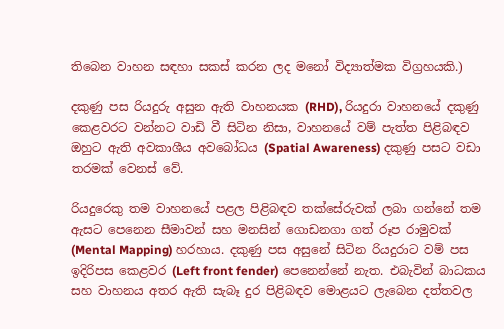තිබෙන වාහන සඳහා සකස් කරන ලද මනෝ විද්‍යාත්මක විග්‍රහයකි.)

දකුණු පස රියදුරු අසුන ඇති වාහනයක (RHD), රියදුරා වාහනයේ දකුණු කෙළවරට වන්නට වාඩි වී සිටින නිසා, වාහනයේ වම් පැත්ත පිළිබඳව ඔහුට ඇති අවකාශීය අවබෝධය (Spatial Awareness) දකුණු පසට වඩා තරමක් වෙනස් වේ.

රියදුරෙකු තම වාහනයේ පළල පිළිබඳව තක්සේරුවක් ලබා ගන්නේ තම ඇසට පෙනෙන සීමාවන් සහ මනසින් ගොඩනගා ගත් රූප රාමුවක් (Mental Mapping) හරහාය. දකුණු පස අසුනේ සිටින රියදුරාට වම් පස ඉදිරිපස කෙළවර (Left front fender) පෙනෙන්නේ නැත. එබැවින් බාධකය සහ වාහනය අතර ඇති සැබෑ දුර පිළිබඳව මොළයට ලැබෙන දත්තවල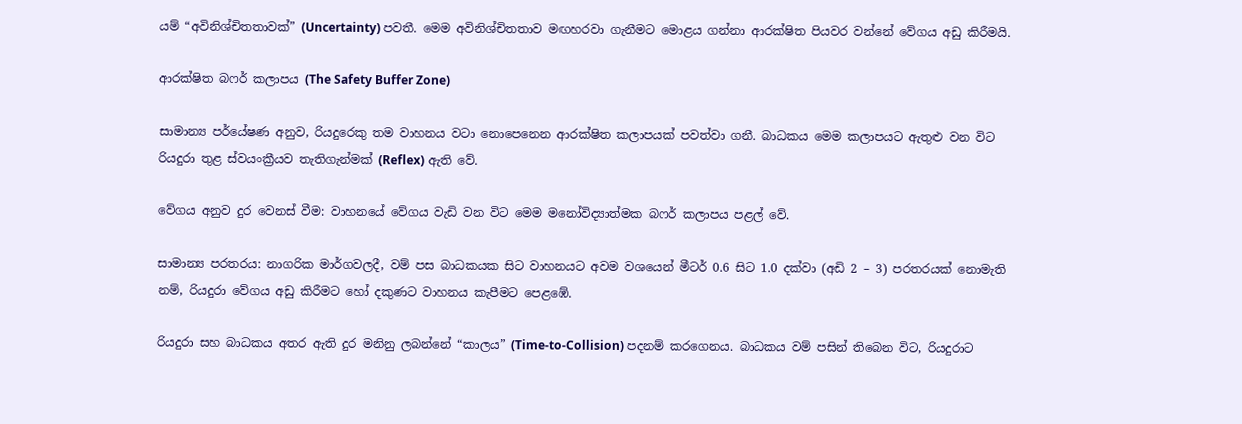යම් “අවිනිශ්චිතතාවක්” (Uncertainty) පවතී. මෙම අවිනිශ්චිතතාව මඟහරවා ගැනීමට මොළය ගන්නා ආරක්ෂිත පියවර වන්නේ වේගය අඩු කිරීමයි.

ආරක්ෂිත බෆර් කලාපය (The Safety Buffer Zone)

සාමාන්‍ය පර්යේෂණ අනුව, රියදුරෙකු තම වාහනය වටා නොපෙනෙන ආරක්ෂිත කලාපයක් පවත්වා ගනී. බාධකය මෙම කලාපයට ඇතුළු වන විට රියදුරා තුළ ස්වයංක්‍රීයව තැතිගැන්මක් (Reflex) ඇති වේ.

වේගය අනුව දුර වෙනස් වීම: වාහනයේ වේගය වැඩි වන විට මෙම මනෝවිද්‍යාත්මක බෆර් කලාපය පළල් වේ.

සාමාන්‍ය පරතරය: නාගරික මාර්ගවලදී, වම් පස බාධකයක සිට වාහනයට අවම වශයෙන් මීටර් 0.6 සිට 1.0 දක්වා (අඩි 2 – 3) පරතරයක් නොමැති නම්, රියදුරා වේගය අඩු කිරීමට හෝ දකුණට වාහනය කැපීමට පෙළඹේ.

රියදුරා සහ බාධකය අතර ඇති දුර මනිනු ලබන්නේ “කාලය” (Time-to-Collision) පදනම් කරගෙනය. බාධකය වම් පසින් තිබෙන විට, රියදුරාට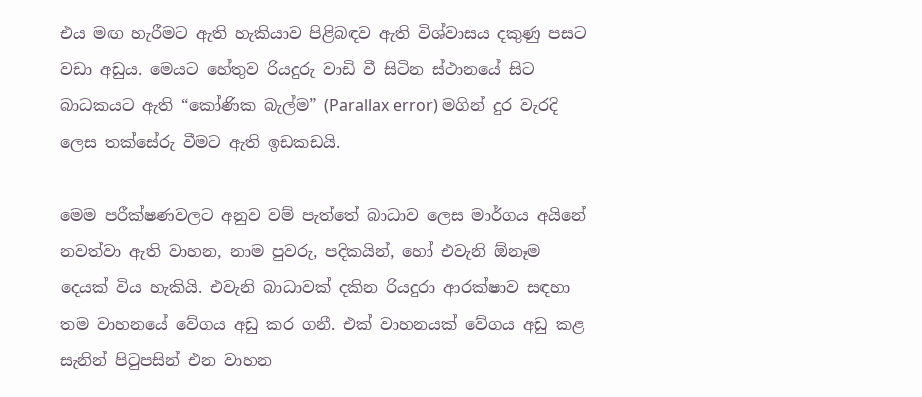එය මඟ හැරීමට ඇති හැකියාව පිළිබඳව ඇති විශ්වාසය දකුණු පසට වඩා අඩුය. මෙයට හේතුව රියදුරු වාඩි වී සිටින ස්ථානයේ සිට බාධකයට ඇති “කෝණික බැල්ම” (Parallax error) මගින් දුර වැරදි ලෙස තක්සේරු වීමට ඇති ඉඩකඩයි.

මෙම පරීක්ෂණවලට අනුව වම් පැත්තේ බාධාව ලෙස මාර්ගය අයිනේ නවත්වා ඇති වාහන, නාම පුවරු, පදිකයින්, හෝ එවැනි ඕනෑම දෙයක් විය හැකියි. එවැනි බාධාවක් දකින රියදුරා ආරක්ෂාව සඳහා තම වාහනයේ වේගය අඩු කර ගනී. එක් වාහනයක් වේගය අඩු කළ සැනින් පිටුපසින් එන වාහන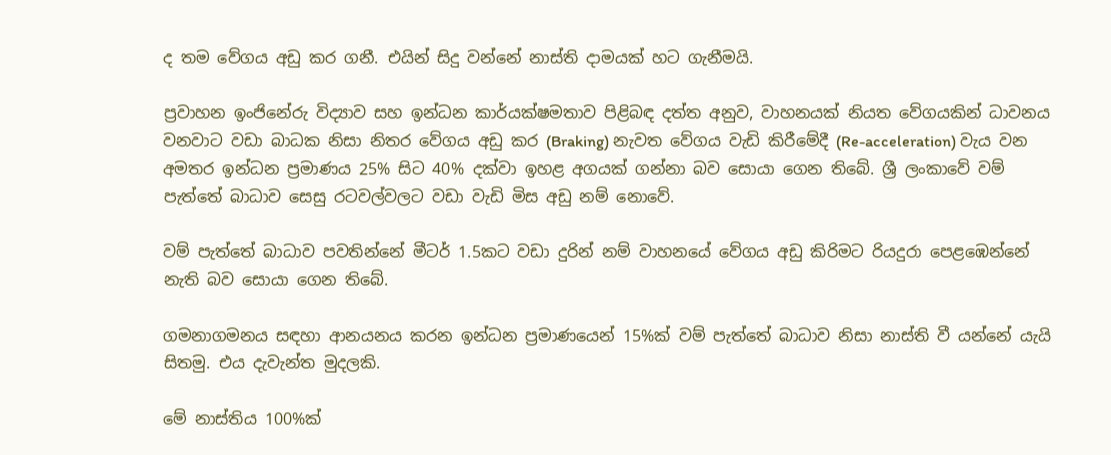ද තම වේගය අඩු කර ගනී. එයින් සිදු වන්නේ නාස්ති දාමයක් හට ගැනීමයි.

ප්‍රවාහන ඉංජිනේරු විද්‍යාව සහ ඉන්ධන කාර්යක්ෂමතාව පිළිබඳ දත්ත අනුව, වාහනයක් නියත වේගයකින් ධාවනය වනවාට වඩා බාධක නිසා නිතර වේගය අඩු කර (Braking) නැවත වේගය වැඩි කිරීමේදී (Re-acceleration) වැය වන අමතර ඉන්ධන ප්‍රමාණය 25% සිට 40% දක්වා ඉහළ අගයක් ගන්නා බව සොයා ගෙන තිබේ. ශ්‍රී ලංකාවේ වම් පැත්තේ බාධාව සෙසු රටවල්වලට වඩා වැඩි මිස අඩු නම් නොවේ.

වම් පැත්තේ බාධාව පවතින්නේ මීටර් 1.5කට වඩා දුරින් නම් වාහනයේ වේගය අඩු කිරිමට රියදුරා පෙළඹෙන්නේ නැති බව සොයා ගෙන තිබේ.

ගමනාගමනය සඳහා ආනයනය කරන ඉන්ධන ප්‍රමාණයෙන් 15%ක් වම් පැත්තේ බාධාව නිසා නාස්ති වී යන්නේ යැයි සිතමු. එය දැවැන්ත මුදලකි.

මේ නාස්තිය 100%ක්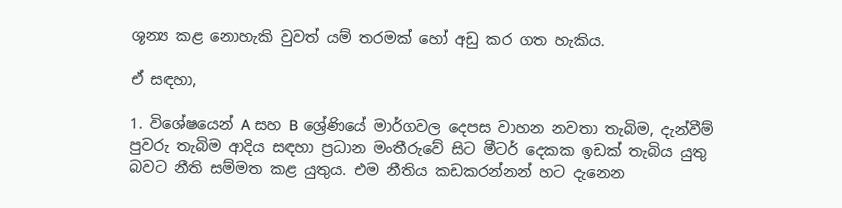ශූන්‍ය කළ නොහැකි වුවත් යම් තරමක් හෝ අඩු කර ගත හැකිය.

ඒ සඳහා,

1. විශේෂයෙන් A සහ B ශ්‍රේණියේ මාර්ගවල දෙපස වාහන නවතා තැබිම, දැන්වීම් පුවරු තැබිම ආදිය සඳහා ප්‍රධාන මංතීරුවේ සිට මීටර් දෙකක ඉඩක් තැබිය යුතු බවට නීති සම්මත කළ යුතුය. එම නීතිය කඩකරන්නන් හට දැනෙන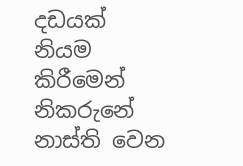දඩයක් නියම කිරීමෙන් නිකරුනේ නාස්ති වෙන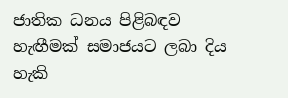ජාතික ධනය පිළිබඳව හැඟීමක් සමාජයට ලබා දිය හැකි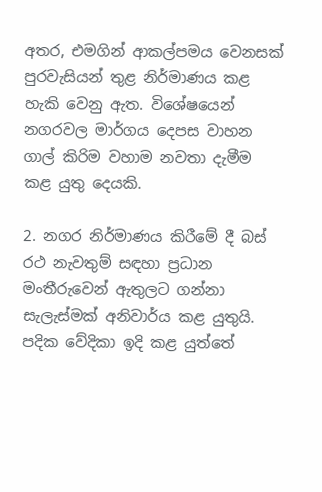අතර, එමගින් ආකල්පමය වෙනසක් පුරවැසියන් තුළ නිර්මාණය කළ හැකි වෙනු ඇත. විශේෂයෙන් නගරවල මාර්ගය දෙපස වාහන ගාල් කිරිම වහාම නවතා දැමීම කළ යුතු දෙයකි.

2. නගර නිර්මාණය කිරීමේ දී බස් රථ නැවතුම් සඳහා ප්‍රධාන මංතීරුවෙන් ඇතුලට ගන්නා සැලැස්මක් අනිවාර්ය කළ යුතුයි. පදික වේදිකා ඉදි කළ යුත්තේ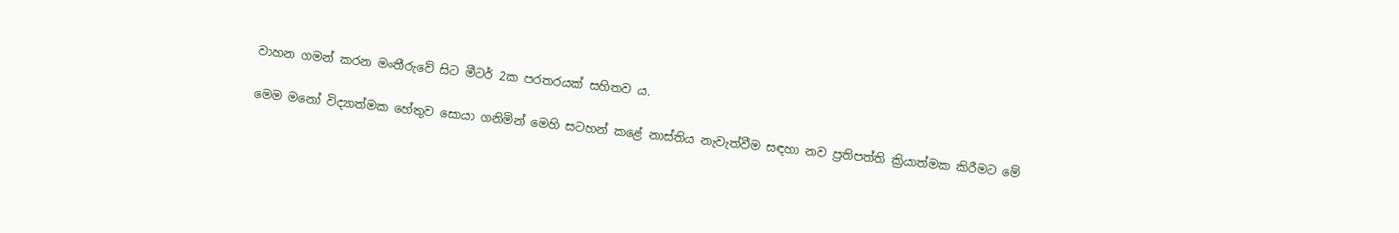වාහන ගමන් කරන මංතීරුවේ සිට මීටර් 2ක පරතරයක් සහිතව ය.

මෙම මනෝ විද්‍යාත්මක හේතුව සොයා ගනිමින් මෙහි සටහන් කළේ නාස්තිය නැවැත්වීම සඳහා නව ප්‍රතිපත්ති ක්‍රියාත්මක කිරීමට මේ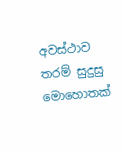අවස්ථාව තරම් සුදුසු මොහොතක්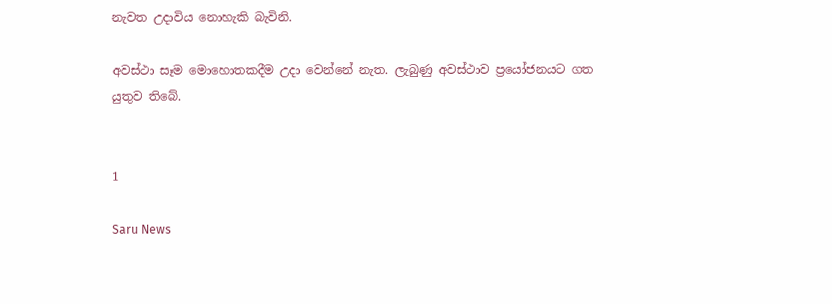නැවත උදාවිය නොහැකි බැවිනි.

අවස්ථා සෑම මොහොතකදීම උදා වෙන්නේ නැත. ලැබුණු අවස්ථාව ප්‍රයෝජනයට ගත යුතුව තිබේ.


1

Saru News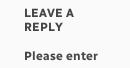LEAVE A REPLY

Please enter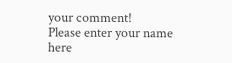your comment!
Please enter your name here